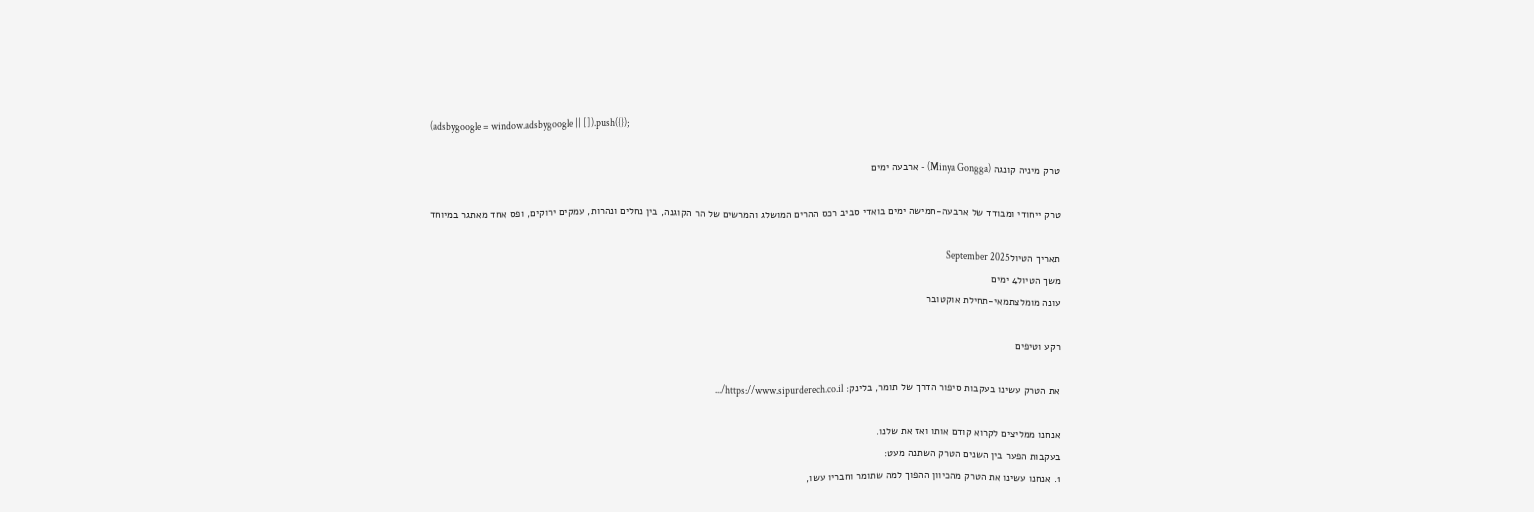(adsbygoogle = window.adsbygoogle || []).push({});

טרק מיניה קונגה (Minya Gongga) - ארבעה ימים

טרק ייחודי ומבודד של ארבעה-חמישה ימים בואדי סביב רכס ההרים המושלג והמרשים של הר הקוגנה, בין נחלים ונהרות, עמקים ירוקים, ופס אחד מאתגר במיוחד

תאריך הטיולSeptember 2025
משך הטיול4 ימים
עונה מומלצתמאי-תחילת אוקטובר

רקע וטיפים

את הטרק עשינו בעקבות סיפור הדרך של תומר, בלינק: https://www.sipurderech.co.il/...

אנחנו ממליצים לקרוא קודם אותו ואז את שלנו.
בעקבות הפער בין השנים הטרק השתנה מעט:
1. אנחנו עשינו את הטרק מהכיוון ההפוך למה שתומר וחבריו עשו,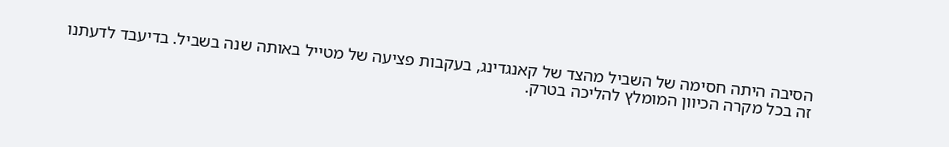הסיבה היתה חסימה של השביל מהצד של קאנגדינג, בעקבות פציעה של מטייל באותה שנה בשביל. בדיעבד לדעתנו זה בכל מקרה הכיוון המומלץ להליכה בטרק.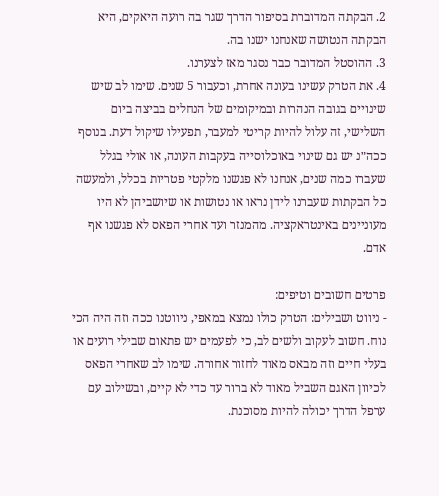2. הבקתה המדוברת בסיפור הדרך שגר בה רועה היאקים, היא הבקתה הנטושה שאנחנו ישנו בה.
3. ההוסטל המדובר כבר נסגר מאז לצערנו.
4. את הטרק עשינו בעונה אחרת, וכעבור 5 שנים. שימו לב שיש שינויים בגובה הנהרות ובמיקומים של הנחלים בביצה ביום השלישי, זה עלול להיות קריטי למעבר, תפעילו שיקול דעת. בנוסף ככה״נ יש גם שינוי באוכלוסייה בעקבות העונה, או אולי בגלל שעברו כמה שנים, אנחנו לא פגשנו מלקטי פטריות בכלל, ולמעשה כל הבקתות שעברנו לידן נראו או נטושות או שיושביהן לא היו מעוניינים באינטראקציה. מהמנזר ועד אחרי הפאס לא פגשנו אף אדם.

פרטים חשובים וטיפים:
- ניווט ושבילים: הטרק כולו נמצא במאפי, ניווטנו ככה וזה היה הכי נוח. חשוב לעקוב ולשים לב, כי לפעמים יש פתאום שבילי רועים או בעלי חיים וזה מבאס מאוד לחזור אחורה. שימו לב שאחרי הפאס לכיוון האגם השביל מאוד לא ברור עד כדי לא קיים, ובשילוב עם ערפל הדרך יכולה להיות מסוכנת.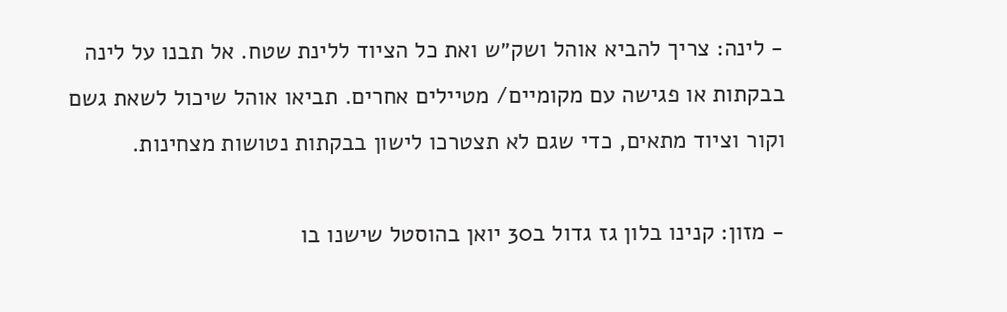- לינה: צריך להביא אוהל ושק״ש ואת כל הציוד ללינת שטח. אל תבנו על לינה בבקתות או פגישה עם מקומיים/ מטיילים אחרים. תביאו אוהל שיכול לשאת גשם וקור וציוד מתאים, כדי שגם לא תצטרכו לישון בבקתות נטושות מצחינות.

- מזון: קנינו בלון גז גדול ב30 יואן בהוסטל שישנו בו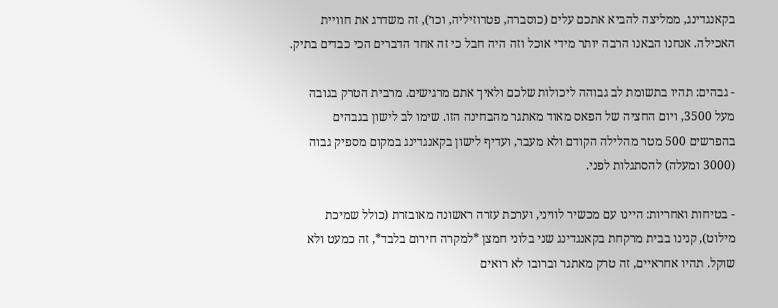בקאנגדינג, ממליצה להביא אתכם עלים (כוסברה, פטרוזיליה, וכו׳), זה משדרג את חוויית האכילה. אנחנו הבאנו הרבה יותר מידי אוכל וזה היה חבל כי זה אחד הדברים הכי כבדים בתיק.

- גבהים: תהיו בתשומת לב גבוהה ליכולות שלכם ולאיך אתם מרגישים. מרבית הטרק בגובה מעל 3500, ויום החציה של הפאס מאוד מאתגר מהבחינה הזו. שימו לב לישון בגבהים בהפרשים 500 מטר מהלילה הקודם ולא מעבר, ועדיף לישון בקאנגדינג במקום מספיק גבוה (3000 ומעלה) להסתגלות לפני.

- בטיחות ואחריות: היינו עם מכשיר לוויני, וערכת עזרה ראשונה מאובזרת (כולל שמיכת מילוט), קנינו בבית מרקחת בקאנגדינג שני בלוני חמצן *למקרה חירום בלבד*, זה כמעט ולא שוקל. תהיו אחראיים, זה טרק מאתגר וברובו לא רואים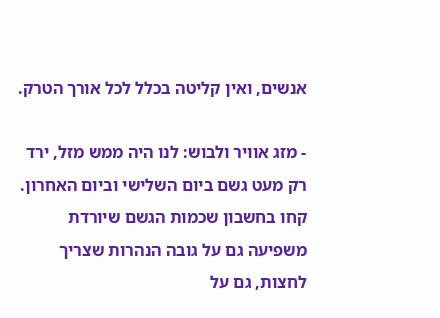אנשים, ואין קליטה בכלל לכל אורך הטרק.

- מזג אוויר ולבוש: לנו היה ממש מזל, ירד רק מעט גשם ביום השלישי וביום האחרון. קחו בחשבון שכמות הגשם שיורדת משפיעה גם על גובה הנהרות שצריך לחצות, גם על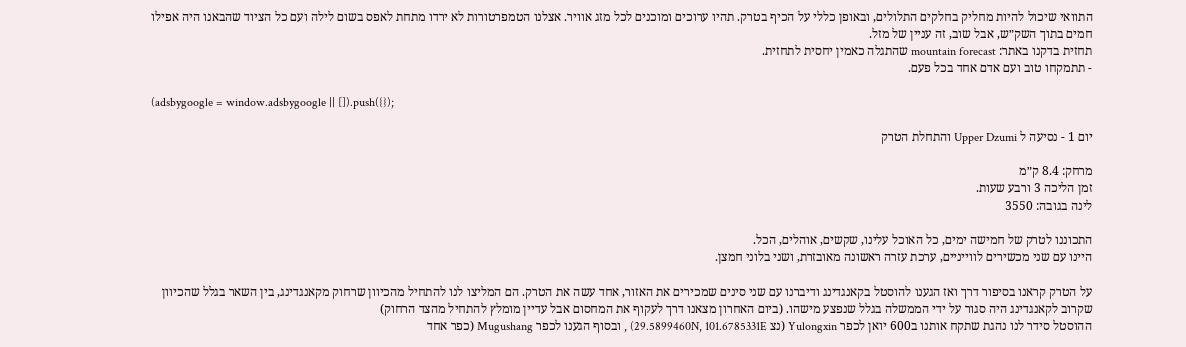התוואי שיכול להיות מחליק בחלקים התלולים, ובאופן כללי על הכיף בטרק. תהיו ערוכים ומוכנים לכל מזג אוויר. אצלנו הטמפרטורות לא ירדו מתחת לאפס בשום לילה ועם כל הציוד שהבאנו היה אפילו חמים בתוך השק״ש, אבל שוב, זה עניין של מזל.
תחזית בדקנו באתר: mountain forecast שהתגלה כאמין יחסית לתחזית.
- תתמקחו טוב ועם אדם אחד בכל פעם.

(adsbygoogle = window.adsbygoogle || []).push({});

יום 1 - נסיעה ל Upper Dzumi והתחלת הטרק

מרחק: 8.4 ק״מ
זמן הליכה 3 ורבע שעות.
לינה בגובה: 3550

התכוננו לטרק של חמישה ימים, כל האוכל עלינו, שקשים, אוהלים, הכל.
היינו עם שני מכשירים לווייניים, ערכת עזרה ראשונה מאובזרת, ושני בלוני חמצן.

על הטרק קראנו בסיפור דרך ואז הגענו להוסטל בקאנגדינג ודיברנו עם שני סינים שמכירים את האזור, אחד עשה את הטרק. הם המליצו לנו להתחיל מהכיוון שרחוק מקאנגדינג, בין השאר בגלל שהכיוון שקרוב לקאנגדינג היה סגור על ידי הממשלה בגלל שנפצע מישהו. (ביום האחרון מצאנו דרך לעקוף את המחסום אבל עדיין מומלץ להתחיל מהצד הרחוק)
ההוסטל סידר לנו נהגת שתקח אותנו ב600 יואן לכפר Yulongxin (נצ 29.5899460N, 101.6785331E) , ובסוף הגענו לכפר Mugushang (כפר אחד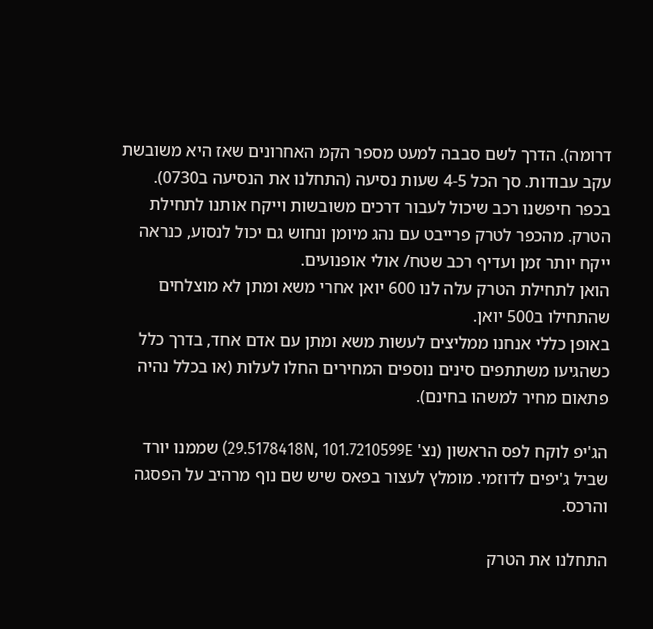דרומה). הדרך לשם סבבה למעט מספר הקמ האחרונים שאז היא משובשת עקב עבודות. סך הכל 4-5 שעות נסיעה (התחלנו את הנסיעה ב0730).
בכפר חיפשנו רכב שיכול לעבור דרכים משובשות וייקח אותנו לתחילת הטרק. מהכפר לטרק פרייבט עם נהג מיומן ונחוש גם יכול לנסוע, כנראה ייקח יותר זמן ועדיף רכב שטח/ אולי אופנועים.
הואן לתחילת הטרק עלה לנו 600 יואן אחרי משא ומתן לא מוצלחים שהתחילו ב500 יואן.
באופן כללי אנחנו ממליצים לעשות משא ומתן עם אדם אחד, בדרך כלל כשהגיעו משתתפים סינים נוספים המחירים החלו לעלות (או בכלל נהיה פתאום מחיר למשהו בחינם).

הג'יפ לוקח לפס הראשון (נצ' 29.5178418N, 101.7210599E) שממנו יורד שביל ג'יפים לדוזמי. מומלץ לעצור בפאס שיש שם נוף מרהיב על הפסגה והרכס.

התחלנו את הטרק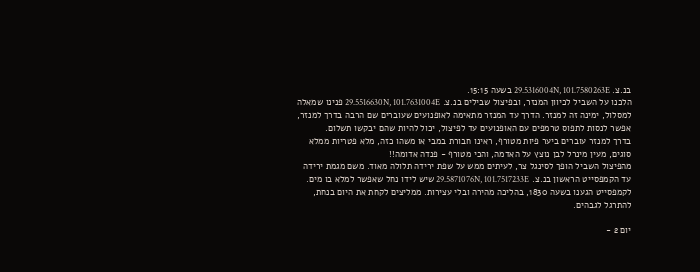בנ.צ. 29.5316004N, 101.7580263E בשעה 15:15.
הלכנו על השביל לכיוון המנזר, ובפיצול שבילים בנ.צ. 29.5516630N, 101.7631004E פנינו שמאלה למסלול, ימינה זה למנזר. הדרך עד המנזר מתאימה לאופנועים שעוברים שם הרבה בדרך למנזר, אפשר לנסות לתפוס טרמפים עם האופנועים עד לפיצול, יכול להיות שהם יבקשו תשלום.
בדרך למנזר עוברים ביער פיות מטורף, ראינו חבורת במבי או משהו כזה, מלא פטריות ממלא סוגים, מעין מינרל לבן נוצץ על האדמה, והכי מטורף - פנדה אדומה!!
מהפיצול השביל הופך לסינגל צר, לעיתים ממש על שפת ירידה תלולה מאוד. משם מגמת ירידה עד הקמפסייט הראשון בנ.צ. 29.5871076N, 101.7517233E שיש לידו נחל שאפשר למלא בו מים. לקמפסייט הגענו בשעה 1830, בהליכה מהירה ובלי עצירות. ממליצים לקחת את היום בנחת, להתרגל לגבהים.

יום 2 -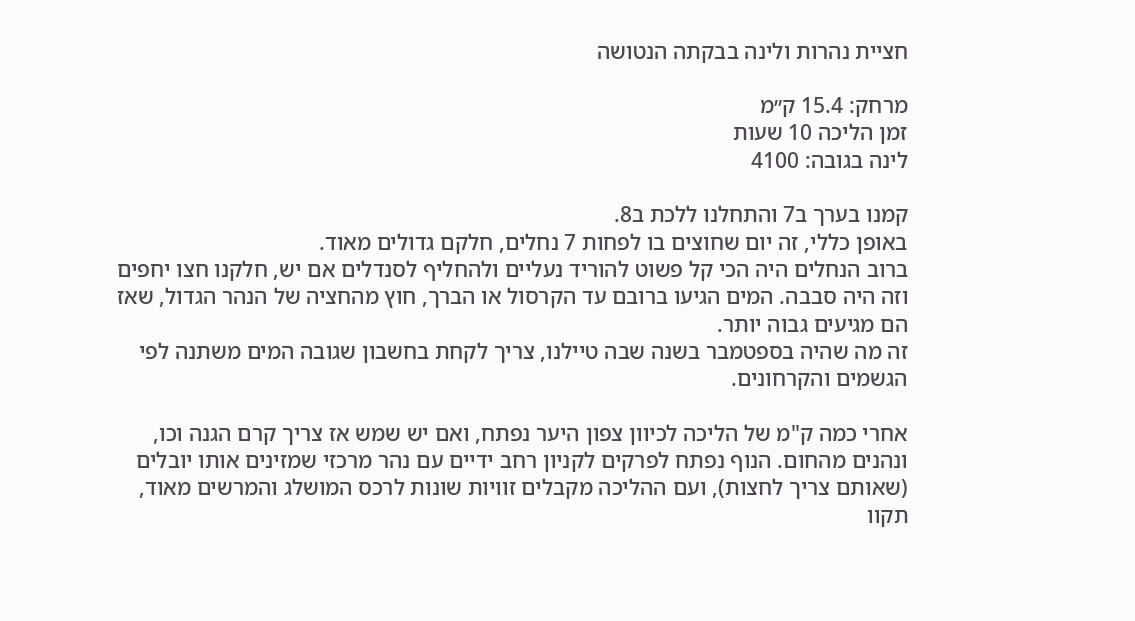חציית נהרות ולינה בבקתה הנטושה

מרחק: 15.4 ק״מ
זמן הליכה 10 שעות
לינה בגובה: 4100

קמנו בערך ב7 והתחלנו ללכת ב8.
באופן כללי, זה יום שחוצים בו לפחות 7 נחלים, חלקם גדולים מאוד.
ברוב הנחלים היה הכי קל פשוט להוריד נעליים ולהחליף לסנדלים אם יש, חלקנו חצו יחפים וזה היה סבבה. המים הגיעו ברובם עד הקרסול או הברך, חוץ מהחציה של הנהר הגדול, שאז הם מגיעים גבוה יותר.
זה מה שהיה בספטמבר בשנה שבה טיילנו, צריך לקחת בחשבון שגובה המים משתנה לפי הגשמים והקרחונים.

אחרי כמה ק"מ של הליכה לכיוון צפון היער נפתח, ואם יש שמש אז צריך קרם הגנה וכו, ונהנים מהחום. הנוף נפתח לפרקים לקניון רחב ידיים עם נהר מרכזי שמזינים אותו יובלים (שאותם צריך לחצות), ועם ההליכה מקבלים זוויות שונות לרכס המושלג והמרשים מאוד, תקוו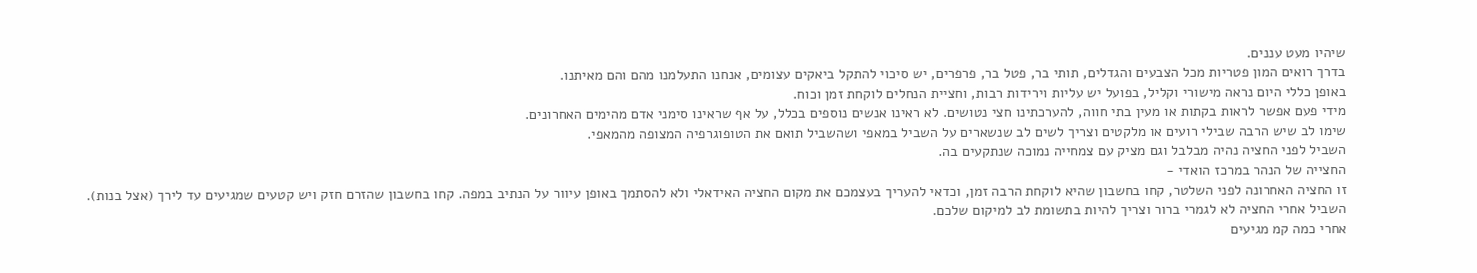שיהיו מעט עננים.
בדרך רואים המון פטריות מכל הצבעים והגדלים, תותי בר, פטל בר, פרפרים, יש סיכוי להתקל ביאקים עצומים, אנחנו התעלמנו מהם והם מאיתנו.
באופן כללי היום נראה מישורי וקליל, בפועל יש עליות וירידות רבות, וחציית הנחלים לוקחת זמן וכוח.
מידי פעם אפשר לראות בקתות או מעין בתי חווה, להערכתינו חצי נטושים. לא ראינו אנשים נוספים בכלל, על אף שראינו סימני אדם מהימים האחרונים.
שימו לב שיש הרבה שבילי רועים או מלקטים וצריך לשים לב שנשארים על השביל במאפי ושהשביל תואם את הטופוגרפיה המצופה מהמאפי.
השביל לפני החציה נהיה מבלבל וגם מציק עם צמחייה נמוכה שנתקעים בה.
החצייה של הנהר במרכז הואדי -
זו החציה האחרונה לפני השלטר, קחו בחשבון שהיא לוקחת הרבה זמן, וכדאי להעריך בעצמכם את מקום החציה האידאלי ולא להסתמך באופן עיוור על הנתיב במפה. קחו בחשבון שהזרם חזק ויש קטעים שמגיעים עד לירך (אצל בנות). השביל אחרי החציה לא לגמרי ברור וצריך להיות בתשומת לב למיקום שלכם.
אחרי כמה קמ מגיעים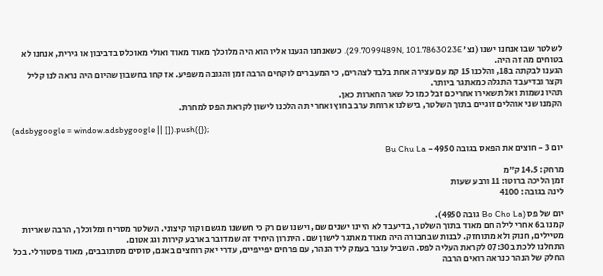לשלטר שבו אנחנו ישנו (נצ' 29.7099489N, 101.7863023E). כשאנחנו הגענו אליו הוא היה מלוכלך מאוד מאוד ואולי מאוכלס בדביבון או גירית, אנחנו לא בטוחים מה זה היה.
הגענו לבקתה ב18, והלכנו 15 קמ עם עצירה אחת בלבד לצהרים, כי המעברים לוקחים הרבה זמן והגובה משפיע. אז קחו בחשבון שהיום היה נראה לנו קליל וקצר ובדיעבד התגלה כמאתגר ביותר.
תהיו נשמות ואל תשאירו אחריכם זבל כמו כל שאר החארות כאן.
הקמנו שני אוהלים זוגיים בתוך השלטר, בישלנו ארוחת ערב בחוץ ואחרי תה הלכנו לישון לקראת הפס למחרת.

(adsbygoogle = window.adsbygoogle || []).push({});

יום 3 - חוצים את הפאס בגובה 4950 - Bu Chu La

מרחק: 14.5 ק״מ
זמן הליכה ברוטו: 11 ורבע שעות
לינה בגובה: 4100

יום של פס (Bo Cho La גובה 4950).
קמנו ב6 אחרי לילה חם מאוד בתוך השלטר, בדיעבד לא היינו ישנים שם, וישנו שם רק כי חששנו מגשם וקור קיצוני. השלטר מסריח ומלוכלך, הרבה שאריות מטיילים, חנוק ולא מתוחזק. לבנות שבחבורה היה מאוד מאתגר לישון שם. היתרון היחיד זה שמדובר בארבע קירות וגג אטום.
התחלנו ללכת ב07:30 לקראת העליה לפס. השביל עובר בעמק ליד הנהר, עם פרחים יפייפיים, עדרי יאק רוחצים באגם, סוסים מסתובבים, מאוד פסטורלי. בכל החלק של הנהר כנראה רואים הרבה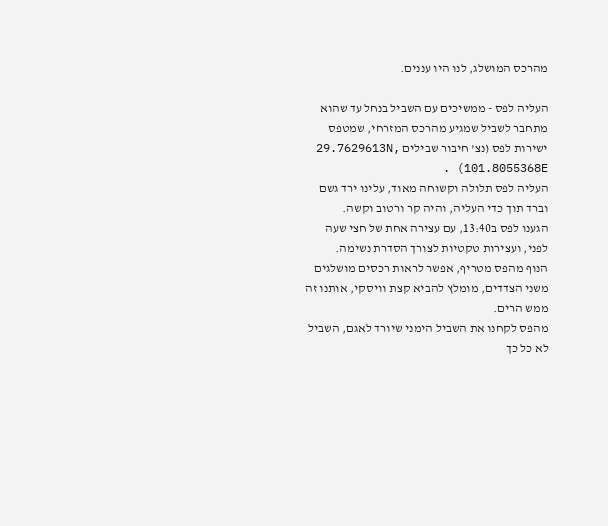מהרכס המושלג, לנו היו עננים.

העליה לפס - ממשיכים עם השביל בנחל עד שהוא מתחבר לשביל שמגיע מהרכס המזרחי, שמטפס ישירות לפס (נצ' חיבור שבילים 29.7629613N, 101.8055368E) .
העליה לפס תלולה וקשוחה מאוד, עלינו ירד גשם וברד תוך כדי העליה, והיה קר ורטוב וקשה.
הגענו לפס ב13:40, עם עצירה אחת של חצי שעה לפני, ועצירות טקטיות לצורך הסדרת נשימה.
הנוף מהפס מטריף, אפשר לראות רכסים מושלגים משני הצדדים, מומלץ להביא קצת וויסקי, אותנו זה ממש הרים.
מהפס לקחנו את השביל הימני שיורד לאגם, השביל לא כל כך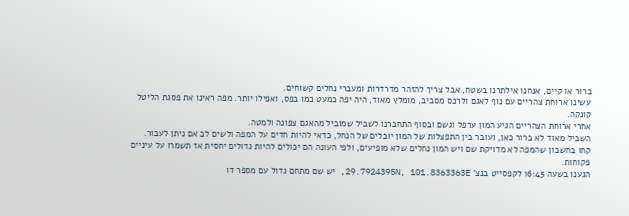ברור או קיים, אנחנו אילתרנו בשטח, אבל צריך להזהר מדרדרות ומעברי נחלים קשוחים.
עשינו ארוחת צהריים עם נוף לאגם ולרכס מסביב, מומלץ מאוד, היה יפה כמעט כמו בפס, ואפילו יותר. מפה ראינו את פסגת הליטל קונקה.
אחרי ארוחת הצהריים הגיע המון ערפל וגשם ובסוף התחברנו לשביל שמוביל מהאגם צפונה ולמטה.
השביל מאוד לא ברור כאן, ועובר בין התפצלות של המון יובלים של הנחל, כדאי להיות חדים על המפה ולשים לב אם ניתן לעבור.
קחו בחשבון שהמפה לא מדויקת שם ויש המון נחלים שלא מופיעים, ולפי העונה הם יכולים להיות גדולים יחסית אז תשמרו על עיניים פקוחות.
הגענו בשעה 16:45 לקפסייט בנצ' 29.7924395N, 101.8363363E, יש שם מתחם גדול עם מספר דו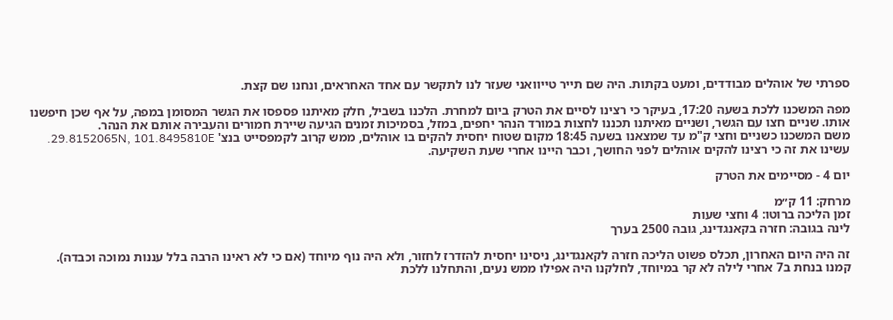ספרתי של אוהלים מבודדים, ומעט בקתות. היה שם תייר טייוואני שעזר לנו לתקשר עם אחד האחראים, ונחנו שם קצת.

מפה המשכנו ללכת בשעה 17:20, בעיקר כי רצינו לסיים את הטרק ביום למחרת. הלכנו בשביל, חלק מאיתנו פספסו את הגשר המסומן במפה, על אף שכן חיפשנו אותו. שניים חצו עם הגשר, ושניים מאיתנו תכננו לחצות במורד הנהר יחפים, במזל, בסמיכות זמנים הגיעה שיירת חמורים והעבירה אותם את הנהר.
משם המשכנו כשניים וחצי ק"מ עד שמצאנו בשעה 18:45 מקום שטוח יחסית להקים בו אוהלים, ממש קרוב לקמפסייט בנצ' 29.8152065N, 101.8495810E. עשינו את זה כי רצינו להקים אוהלים לפני החושך, וכבר היינו אחרי שעת השקיעה.

יום 4 - מסיימים את הטרק

מרחק: 11 ק״מ
זמן הליכה ברוטו: 4 וחצי שעות
לינה בגובה: חזרה בקאנגדינג, גובה 2500 בערך

זה היה היום האחרון, תכלס פשוט הליכה חזרה לקאנגדינג, ניסינו יחסית להזדרז לחזור, ולא היה נוף מיוחד (אם כי לא ראינו הרבה בלל עננות נמוכה וכבדה).
קמנו בנחת ב7 אחרי לילה לא קר במיוחד, לחלקנו היה אפילו ממש נעים, והתחלנו ללכת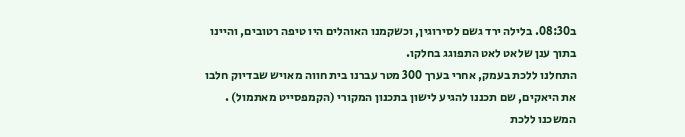ב08:30. בלילה ירד גשם לסירוגין, וכשקמנו האוהלים היו טיפה רטובים, והיינו בתוך ענן שלאט לאט התפוגג בחלקו.
התחלנו ללכת בעמק, אחרי בערך 300 מטר עברנו בית חווה מאויש שבדיוק חלבו את היאקים, שם תכננו להגיע לישון בתכנון המקורי (הקמפסייט מאתמול) . המשכנו ללכת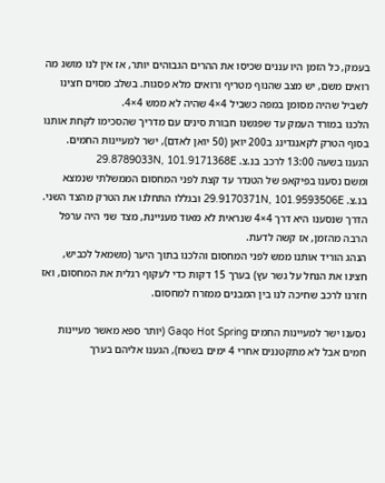בעמק, כל הזמן היו עננים שכיסו את ההרים הגבוהים יותר, אז אין לנו מושג מה רואים משם, יש מצב שהנוף מטריף ורואים מלא פסגות. בשלב מסוים חצינו לשביל שהיה מסומן במפה כשביל 4×4 שהיה לא ממש 4×4.
הלכנו במורד העמק עד שפגשנו חבורת סינים עם מדריך שהסכימו לקחת אותנו בסוף הטרק לקאנגדינג ב200 יואן (50 יואן לאדם), ישר למעיינות החמים. הגענו בשעה 13:00 לרכב בנ.צ. 29.8789033N, 101.9171368E
ומשם נסענו בפיקאפ של הטנדר עד קצת לפני המחסום הממשלתי שנמצא בנ.צ. 29.9170371N, 101.9593506E ובגללו התחלנו את הטרק מהצד השני.
הדרך שנסענו היא דרך 4×4 שנראית לא מאוד מעניינת, מצד שני היה ערפל הרבה מהזמן, אז קשה לדעת.
הנהג הוריד אותנו ממש לפני המחסום והלכנו בתוך היער (משמאל לכביש, חצינו את הנחל על גשר עץ) בערך 15 דקות כדי לעקוף רגלית את המחסום, ואז חזרנו לרכב שחיכה לנו בין המבנים ממזרח למחסום.

נסענו ישר למעיינות החמים Gaqo Hot Spring (יותר ספא מאשר מעיינות חמים אבל לא מתקטננים אחרי 4 ימים בשטח), הגענו אליהם בערך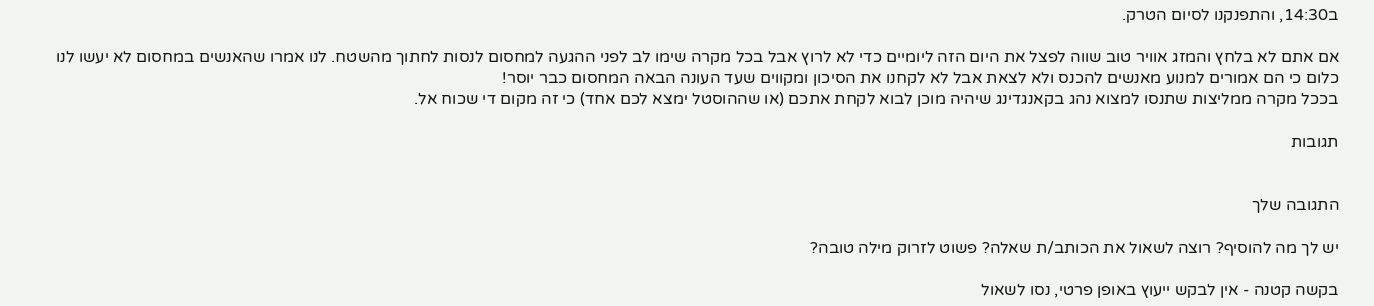ב14:30, והתפנקנו לסיום הטרק.

אם אתם לא בלחץ והמזג אוויר טוב שווה לפצל את היום הזה ליומיים כדי לא לרוץ אבל בכל מקרה שימו לב לפני ההגעה למחסום לנסות לחתוך מהשטח. לנו אמרו שהאנשים במחסום לא יעשו לנו כלום כי הם אמורים למנוע מאנשים להכנס ולא לצאת אבל לא לקחנו את הסיכון ומקווים שעד העונה הבאה המחסום כבר יוסר!
בככל מקרה ממליצות שתנסו למצוא נהג בקאנגדינג שיהיה מוכן לבוא לקחת אתכם (או שההוסטל ימצא לכם אחד) כי זה מקום די שכוח אל.

תגובות


התגובה שלך

יש לך מה להוסיף? רוצה לשאול את הכותב/ת שאלה? פשוט לזרוק מילה טובה?

בקשה קטנה - אין לבקש ייעוץ באופן פרטי, נסו לשאול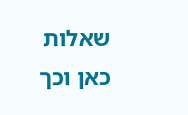שאלות כאן וכך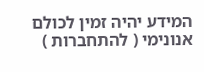המידע יהיה זמין לכולם
אנונימי ( להתחברות )